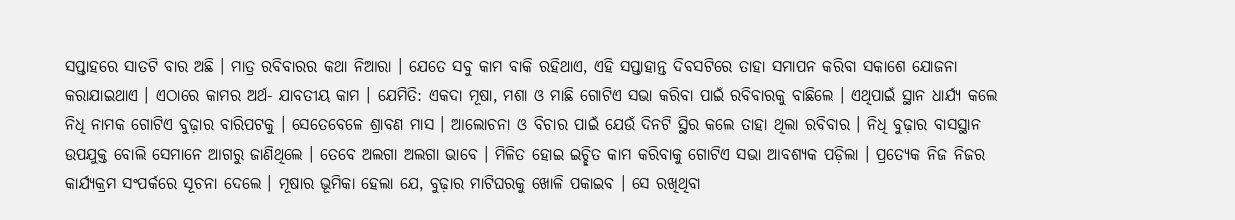ସପ୍ତାହରେ ସାତଟି ବାର ଅଛି । ମାତ୍ର ରବିବାରର କଥା ନିଆରା । ଯେତେ ସବୁ କାମ ବାକି ରହିଥାଏ, ଏହି ସପ୍ତାହାନ୍ତ ଦିବସଟିରେ ତାହା ସମାପନ କରିବା ସକାଶେ ଯୋଜନା କରାଯାଇଥାଏ । ଏଠାରେ କାମର ଅର୍ଥ- ଯାବତୀୟ କାମ । ଯେମିତି: ଏକଦା ମୂଷା, ମଶା ଓ ମାଛି ଗୋଟିଏ ସଭା କରିବା ପାଇଁ ରବିବାରକୁ ବାଛିଲେ । ଏଥିପାଇଁ ସ୍ଥାନ ଧାର୍ଯ୍ୟ କଲେ ନିଧି ନାମକ ଗୋଟିଏ ବୁଢ଼ାର ବାରିପଟକୁ । ସେତେବେଳେ ଶ୍ରାବଣ ମାସ । ଆଲୋଚନା ଓ ବିଚାର ପାଇଁ ଯେଉଁ ଦିନଟି ସ୍ଥିର କଲେ ତାହା ଥିଲା ରବିବାର । ନିଧି ବୁଢ଼ାର ବାସସ୍ଥାନ ଉପଯୁକ୍ତ ବୋଲି ସେମାନେ ଆଗରୁ ଜାଣିଥିଲେ । ତେବେ ଅଲଗା ଅଲଗା ଭାବେ । ମିଳିତ ହୋଇ ଇଚ୍ଛିତ କାମ କରିବାକୁ ଗୋଟିଏ ସଭା ଆବଶ୍ୟକ ପଡ଼ିଲା । ପ୍ରତ୍ୟେକ ନିଜ ନିଜର କାର୍ଯ୍ୟକ୍ରମ ସଂପର୍କରେ ସୂଚନା ଦେଲେ । ମୂଷାର ଭୂମିକା ହେଲା ଯେ, ବୁଢ଼ାର ମାଟିଘରକୁ ଖୋଳି ପକାଇବ । ସେ ରଖିଥିବା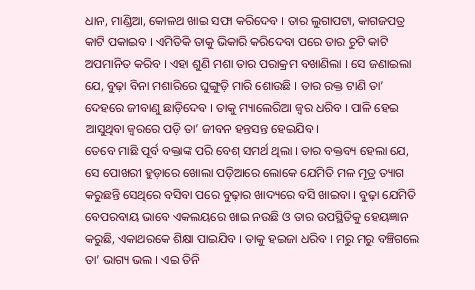ଧାନ, ମାଣ୍ଡିଆ, କୋଳଥ ଖାଇ ସଫା କରିଦେବ । ତାର ଲୁଗାପଟା, କାଗଜପତ୍ର କାଟି ପକାଇବ । ଏମିତିକି ତାକୁ ଭିକାରି କରିଦେବା ପରେ ତାର ଚୁଟି କାଟି ଅପମାନିତ କରିବ । ଏହା ଶୁଣି ମଶା ତାର ପରାକ୍ରମ ବଖାଣିଲା । ସେ ଜଣାଇଲା ଯେ, ବୁଢ଼ା ବିନା ମଶାରିରେ ଘୁଙ୍ଗୁଡ଼ି ମାରି ଶୋଉଛି । ତାର ରକ୍ତ ଟାଣି ତା’ ଦେହରେ ଜୀବାଣୁ ଛାଡ଼ିଦେବ । ତାକୁ ମ୍ୟାଲେରିଆ ଜ୍ୱର ଧରିବ । ପାଳି ହେଇ ଆସୁଥିବା ଜ୍ୱରରେ ପଡ଼ି ତା’ ଜୀବନ ହନ୍ତସନ୍ତ ହେଇଯିବ ।
ତେବେ ମାଛି ପୂର୍ବ ବକ୍ତାଙ୍କ ପରି ବେଶ୍ ସମର୍ଥ ଥିଲା । ତାର ବକ୍ତବ୍ୟ ହେଲା ଯେ, ସେ ପୋଖରୀ ହୁଡ଼ାରେ ଖୋଲା ପଡ଼ିଆରେ ଲୋକେ ଯେମିତି ମଳ ମୂତ୍ର ତ୍ୟାଗ କରୁଛନ୍ତି ସେଥିରେ ବସିବା ପରେ ବୁଢ଼ାର ଖାଦ୍ୟରେ ବସି ଖାଇବା । ବୁଢ଼ା ଯେମିତି ବେପରବାୟ ଭାବେ ଏକଲୟରେ ଖାଇ ନଉଛି ଓ ତାର ଉପସ୍ଥିତିକୁ ହେୟଜ୍ଞାନ କରୁଛି, ଏକାଥରକେ ଶିକ୍ଷା ପାଇଯିବ । ତାକୁ ହଇଜା ଧରିବ । ମରୁ ମରୁ ବଞ୍ଚିଗଲେ ତା’ ଭାଗ୍ୟ ଭଲ । ଏଇ ତିନି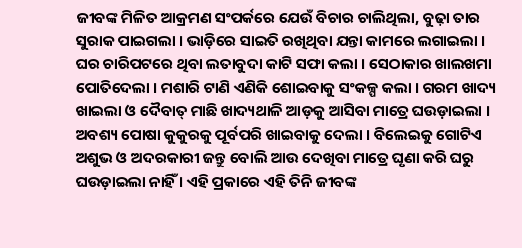ଜୀବଙ୍କ ମିଳିତ ଆକ୍ରମଣ ସଂପର୍କରେ ଯେଉଁ ବିଚାର ଚାଲିଥିଲା, ବୁଢ଼ା ତାର ସୁରାକ ପାଇଗଲା । ଭାଡ଼ିରେ ସାଇତି ରଖିଥିବା ଯନ୍ତା କାମରେ ଲଗାଇଲା । ଘର ଚାରିପଟରେ ଥିବା ଲତାବୁଦା କାଟି ସଫା କଲା । ସେଠାକାର ଖାଲଖମା ପୋତିଦେଲା । ମଶାରି ଟାଣି ଏଣିକି ଶୋଇବାକୁ ସଂକଳ୍ପ କଲା । ଗରମ ଖାଦ୍ୟ ଖାଇଲା ଓ ଦୈବାତ୍ ମାଛି ଖାଦ୍ୟଥାଳି ଆଡ଼କୁ ଆସିବା ମାତ୍ରେ ଘଉଡ଼ାଇଲା । ଅବଶ୍ୟ ପୋଷା କୁକୁରକୁ ପୂର୍ବପରି ଖାଇବାକୁ ଦେଲା । ବିଲେଇକୁ ଗୋଟିଏ ଅଶୁଭ ଓ ଅଦରକାରୀ ଜନ୍ତୁ ବୋଲି ଆଉ ଦେଖିବା ମାତ୍ରେ ଘୃଣା କରି ଘରୁ ଘଉଡ଼ାଇଲା ନାହିଁ । ଏହି ପ୍ରକାରେ ଏହି ତିନି ଜୀବଙ୍କ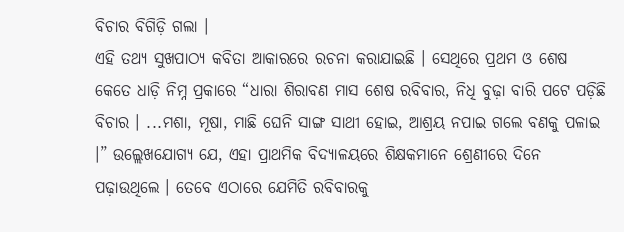ବିଚାର ବିଗିଡ଼ି ଗଲା ।
ଏହି ତଥ୍ୟ ସୁଖପାଠ୍ୟ କବିତା ଆକାରରେ ରଚନା କରାଯାଇଛି । ସେଥିରେ ପ୍ରଥମ ଓ ଶେଷ କେତେ ଧାଡ଼ି ନିମ୍ନ ପ୍ରକାରେ “ଧାରା ଶିରାବଣ ମାସ ଶେଷ ରବିବାର, ନିଧି ବୁଢ଼ା ବାରି ପଟେ ପଡ଼ିଛି ବିଚାର । ...ମଶା, ମୂଷା, ମାଛି ଘେନି ସାଙ୍ଗ ସାଥୀ ହୋଇ, ଆଶ୍ରୟ ନପାଇ ଗଲେ ବଣକୁ ପଳାଇ ।” ଉଲ୍ଲେଖଯୋଗ୍ୟ ଯେ, ଏହା ପ୍ରାଥମିକ ବିଦ୍ୟାଳୟରେ ଶିକ୍ଷକମାନେ ଶ୍ରେଣୀରେ ଦିନେ ପଢ଼ାଉଥିଲେ । ତେବେ ଏଠାରେ ଯେମିତି ରବିବାରକୁ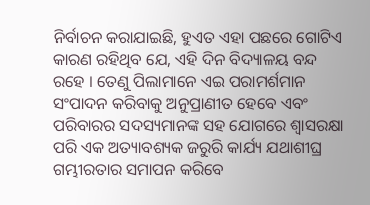ନିର୍ବାଚନ କରାଯାଇଛି, ହୁଏତ ଏହା ପଛରେ ଗୋଟିଏ କାରଣ ରହିଥିବ ଯେ, ଏହି ଦିନ ବିଦ୍ୟାଳୟ ବନ୍ଦ ରହେ । ତେଣୁ ପିଲାମାନେ ଏଇ ପରାମର୍ଶମାନ ସଂପାଦନ କରିବାକୁ ଅନୁପ୍ରାଣୀତ ହେବେ ଏବଂ ପରିବାରର ସଦସ୍ୟମାନଙ୍କ ସହ ଯୋଗରେ ଶ୍ୱାସରକ୍ଷା ପରି ଏକ ଅତ୍ୟାବଶ୍ୟକ ଜରୁରି କାର୍ଯ୍ୟ ଯଥାଶୀଘ୍ର ଗମ୍ଭୀରତାର ସମାପନ କରିବେ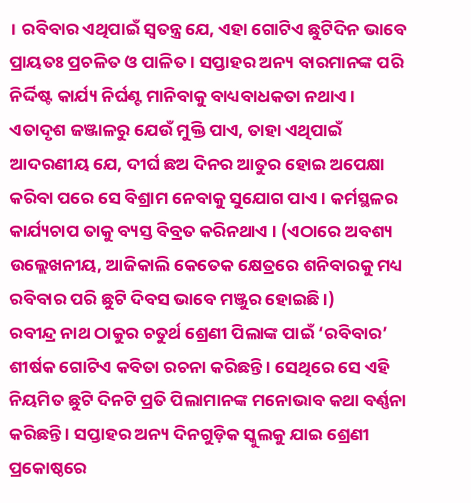। ରବିବାର ଏଥିପାଇଁ ସ୍ୱତନ୍ତ୍ର ଯେ, ଏହା ଗୋଟିଏ ଛୁଟିଦିନ ଭାବେ ପ୍ରାୟତଃ ପ୍ରଚଳିତ ଓ ପାଳିତ । ସପ୍ତାହର ଅନ୍ୟ ବାରମାନଙ୍କ ପରି ନିର୍ଦ୍ଦିଷ୍ଟ କାର୍ଯ୍ୟ ନିର୍ଘଣ୍ଟ ମାନିବାକୁ ବାଧ୍ୟବାଧକତା ନଥାଏ । ଏତାଦୃଶ ଜଞ୍ଜାଳରୁ ଯେଉଁ ମୁକ୍ତି ପାଏ, ତାହା ଏଥିପାଇଁ ଆଦରଣୀୟ ଯେ, ଦୀର୍ଘ ଛଅ ଦିନର ଆତୁର ହୋଇ ଅପେକ୍ଷା କରିବା ପରେ ସେ ବିଶ୍ରାମ ନେବାକୁ ସୁଯୋଗ ପାଏ । କର୍ମସ୍ଥଳର କାର୍ଯ୍ୟଚାପ ତାକୁ ବ୍ୟସ୍ତ ବିବ୍ରତ କରିନଥାଏ । (ଏଠାରେ ଅବଶ୍ୟ ଉଲ୍ଲେଖନୀୟ, ଆଜିକାଲି କେତେକ କ୍ଷେତ୍ରରେ ଶନିବାରକୁ ମଧ୍ୟ ରବିବାର ପରି ଛୁଟି ଦିବସ ଭାବେ ମଞ୍ଜୁର ହୋଇଛି ।)
ରବୀନ୍ଦ୍ର ନାଥ ଠାକୁର ଚତୁର୍ଥ ଶ୍ରେଣୀ ପିଲାଙ୍କ ପାଇଁ ‘ରବିବାର’ ଶୀର୍ଷକ ଗୋଟିଏ କବିତା ରଚନା କରିଛନ୍ତି । ସେଥିରେ ସେ ଏହି ନିୟମିତ ଛୁଟି ଦିନଟି ପ୍ରତି ପିଲାମାନଙ୍କ ମନୋଭାବ କଥା ବର୍ଣ୍ଣନା କରିଛନ୍ତି । ସପ୍ତାହର ଅନ୍ୟ ଦିନଗୁଡ଼ିକ ସ୍କୁଲକୁ ଯାଇ ଶ୍ରେଣୀ ପ୍ରକୋଷ୍ଠରେ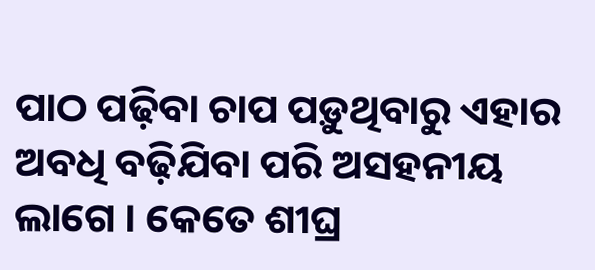ପାଠ ପଢ଼ିବା ଚାପ ପଡ଼ୁଥିବାରୁ ଏହାର ଅବଧି ବଢ଼ିଯିବା ପରି ଅସହନୀୟ ଲାଗେ । କେତେ ଶୀଘ୍ର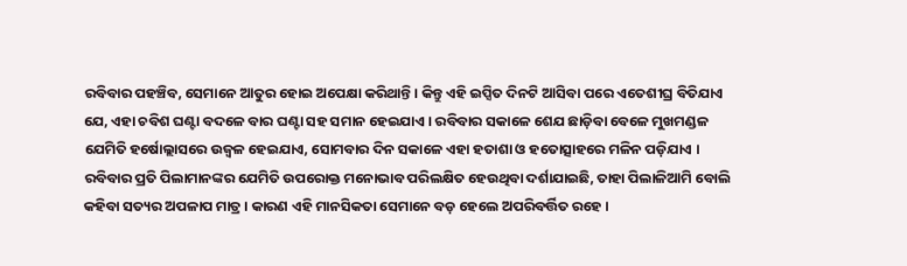ରବିବାର ପହଞ୍ଚିବ, ସେମାନେ ଆତୁର ହୋଇ ଅପେକ୍ଷା କରିଥାନ୍ତି । କିନ୍ତୁ ଏହି ଇପ୍ସିତ ଦିନଟି ଆସିବା ପରେ ଏତେଶୀଘ୍ର ବିତିଯାଏ ଯେ, ଏହା ଚବିଶ ଘଣ୍ଟା ବଦଳେ ବାର ଘଣ୍ଟା ସହ ସମାନ ହେଇଯାଏ । ରବିବାର ସକାଳେ ଶେଯ ଛାଡ଼ିବା ବେଳେ ମୁଖମଣ୍ଡଳ ଯେମିତି ହର୍ଷୋଲ୍ଲାସରେ ଉଜ୍ୱଳ ହେଇଯାଏ, ସୋମବାର ଦିନ ସକାଳେ ଏହା ହତାଶା ଓ ହତୋତ୍ସାହରେ ମଳିନ ପଡ଼ିଯାଏ । ରବିବାର ପ୍ରତି ପିଲାମାନଙ୍କର ଯେମିତି ଉପରୋକ୍ତ ମନୋଭାବ ପରିଲକ୍ଷିତ ହେଉଥିବା ଦର୍ଶାଯାଇଛି, ତାହା ପିଲାଳିଆମି ବୋଲି କହିବା ସତ୍ୟର ଅପଳାପ ମାତ୍ର । କାରଣ ଏହି ମାନସିକତା ସେମାନେ ବଡ଼ ହେଲେ ଅପରିବର୍ତ୍ତିତ ରହେ ।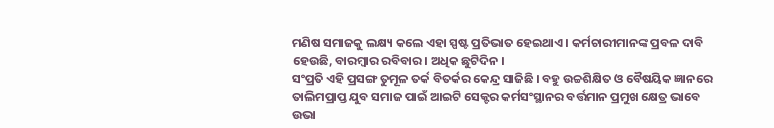ମଣିଷ ସମାଜକୁ ଲକ୍ଷ୍ୟ କଲେ ଏହା ସ୍ପଷ୍ଟ ପ୍ରତିଭାତ ହେଇଥାଏ । କର୍ମଚାରୀମାନଙ୍କ ପ୍ରବଳ ଦାବି ହେଉଛି, ବାରମ୍ବାର ରବିବାର । ଅଧିକ ଛୁଟିଦିନ ।
ସଂପ୍ରତି ଏହି ପ୍ରସଙ୍ଗ ତୁମୂଳ ତର୍କ ବିତର୍କର କେନ୍ଦ୍ର ସାଜିଛି । ବହୁ ଉଚ୍ଚଶିକ୍ଷିତ ଓ ବୈଷୟିକ ଜ୍ଞାନରେ ତାଲିମପ୍ରାପ୍ତ ଯୁବ ସମାଜ ପାଇଁ ଆଇଟି ସେକ୍ଟର କର୍ମସଂସ୍ଥାନର ବର୍ତ୍ତମାନ ପ୍ରମୁଖ କ୍ଷେତ୍ର ଭାବେ ଉଭା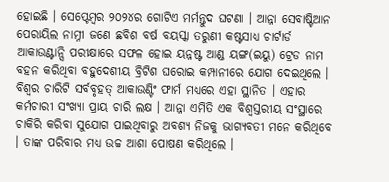ହୋଇଛି । ସେପ୍ଟେମ୍ବର ୨୦୨୪ର ଗୋଟିଏ ମର୍ମନ୍ତୁଦ ଘଟଣା । ଆନ୍ନା ସେବାଷ୍ଟିଆନ ପେରାୟିଲ ନାମ୍ନୀ ଜଣେ ଛବିଶ ବର୍ଷ ବୟସ୍କା ତରୁଣୀ କଷ୍ଟସାଧ୍ୟ ଚାର୍ଟାର୍ଡ ଆକାଉଣ୍ଟାନ୍ସି ପରୀକ୍ଷାରେ ସଫଳ ହୋଇ ୟନ୍ନଷ୍ଟ ଆଣ୍ଡ ୟଙ୍ଗ(ଇୟୁ) ଟ୍ରେଡ ନାମ ବହନ କରିଥିବା ବହୁଦେଶୀୟ ବ୍ରିଟିଶ ଘରୋଇ କମ୍ପାନୀରେ ଯୋଗ ଦେଇଥିଲେ । ବିଶ୍ୱର ଚାରିଟି ସର୍ବବୃହତ୍ ଆକାଉଣ୍ଟିଂ ଫାର୍ମ ମଧ୍ୟରେ ଏହା ସ୍ଥାନିତ । ଏହାର କର୍ମଚାରୀ ସଂଖ୍ୟା ପ୍ରାୟ ଚାରି ଲକ୍ଷ । ଆନ୍ନା ଏମିତି ଏକ ବିଶ୍ୱସ୍ତରୀୟ ସଂସ୍ଥାରେ ଚାକିରି କରିବା ସୁଯୋଗ ପାଇଥିବାରୁ ଅବଶ୍ୟ ନିଜକୁ ଭାଗ୍ୟବତୀ ମନେ କରିଥିବେ । ତାଙ୍କ ପରିବାର ମଧ୍ୟ ଉଚ୍ଚ ଆଶା ପୋଷଣ କରିଥିଲେ ।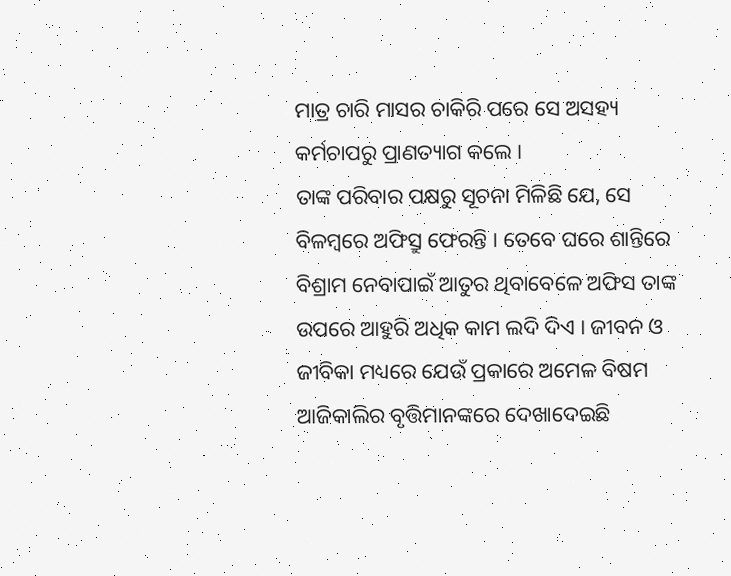ମାତ୍ର ଚାରି ମାସର ଚାକିରି ପରେ ସେ ଅସହ୍ୟ କର୍ମଚାପରୁ ପ୍ରାଣତ୍ୟାଗ କଲେ ।
ତାଙ୍କ ପରିବାର ପକ୍ଷରୁ ସୂଚନା ମିଳିଛି ଯେ, ସେ ବିଳମ୍ବରେ ଅଫିସ୍ରୁ ଫେରନ୍ତି । ତେବେ ଘରେ ଶାନ୍ତିରେ ବିଶ୍ରାମ ନେବାପାଇଁ ଆତୁର ଥିବାବେଳେ ଅଫିସ ତାଙ୍କ ଉପରେ ଆହୁରି ଅଧିକ କାମ ଲଦି ଦିଏ । ଜୀବନ ଓ ଜୀବିକା ମଧ୍ୟରେ ଯେଉଁ ପ୍ରକାରେ ଅମେଳ ବିଷମ ଆଜିକାଲିର ବୃତ୍ତିମାନଙ୍କରେ ଦେଖାଦେଇଛି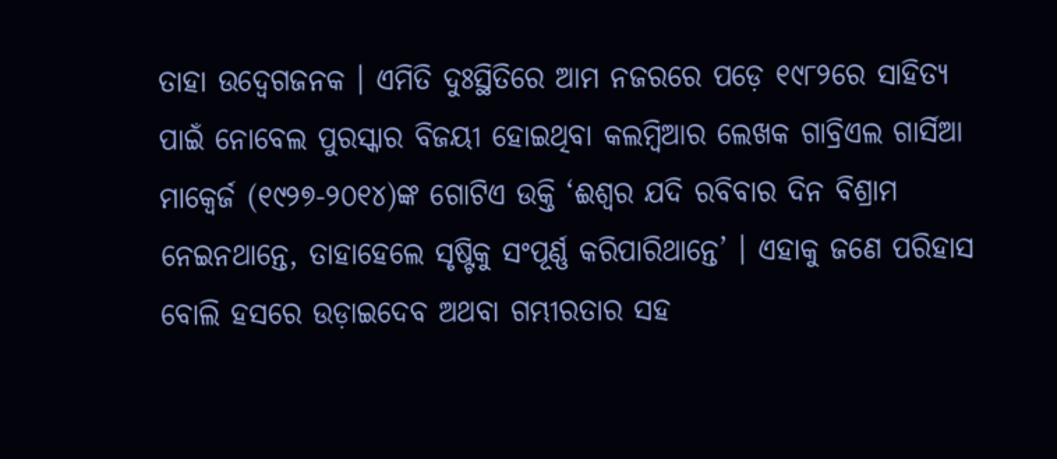ତାହା ଉଦ୍ବେଗଜନକ । ଏମିତି ଦୁଃସ୍ଥିତିରେ ଆମ ନଜରରେ ପଡ଼େ ୧୯୮୨ରେ ସାହିତ୍ୟ ପାଇଁ ନୋବେଲ ପୁରସ୍କାର ବିଜୟୀ ହୋଇଥିବା କଲମ୍ବିଆର ଲେଖକ ଗାବ୍ରିଏଲ ଗାର୍ସିଆ ମାକ୍ୱେର୍ଜ (୧୯୨୭-୨୦୧୪)ଙ୍କ ଗୋଟିଏ ଉକ୍ତି ‘ଈଶ୍ୱର ଯଦି ରବିବାର ଦିନ ବିଶ୍ରାମ ନେଇନଥାନ୍ତେ, ତାହାହେଲେ ସୃଷ୍ଟିକୁ ସଂପୂର୍ଣ୍ଣ କରିପାରିଥାନ୍ତେ’ । ଏହାକୁ ଜଣେ ପରିହାସ ବୋଲି ହସରେ ଉଡ଼ାଇଦେବ ଅଥବା ଗମ୍ଭୀରତାର ସହ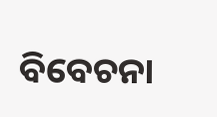ବିବେଚନା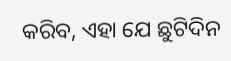କରିବ, ଏହା ଯେ ଛୁଟିଦିନ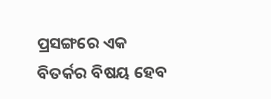ପ୍ରସଙ୍ଗରେ ଏକ ବିତର୍କର ବିଷୟ ହେବ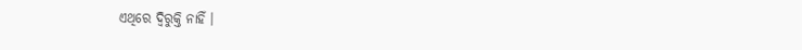ଏଥିରେ ଦ୍ୱିରୁକ୍ତି ନାହିଁ ।